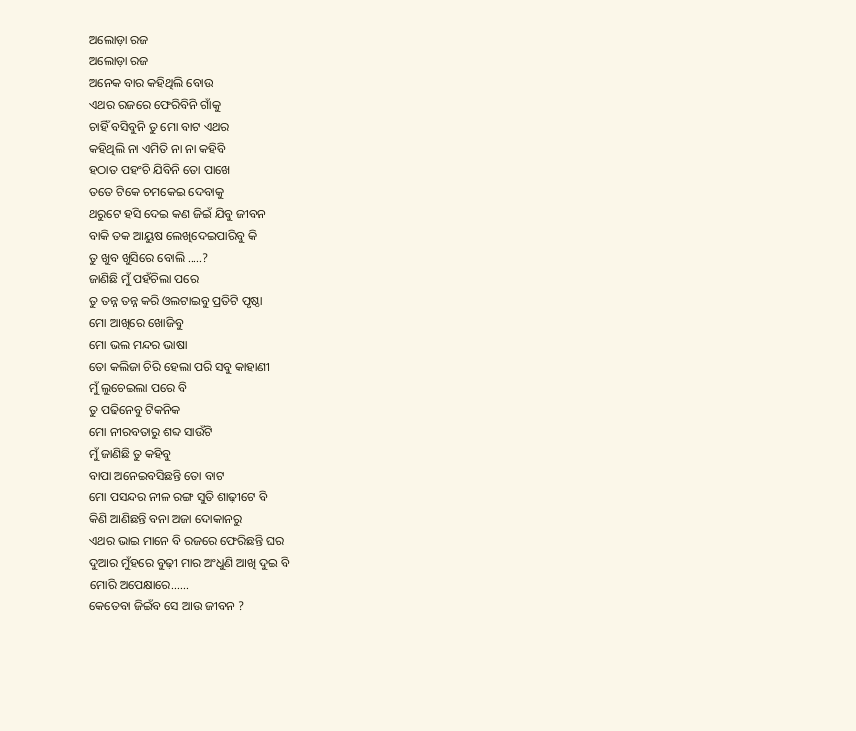ଅଲୋଡ଼ା ରଜ
ଅଲୋଡ଼ା ରଜ
ଅନେକ ବାର କହିଥିଲି ବୋଉ
ଏଥର ରଜରେ ଫେରିବିନି ଗାଁକୁ
ଚାହିଁ ବସିବୁନି ତୁ ମୋ ବାଟ ଏଥର
କହିଥିଲି ନା ଏମିତି ନା ନା କହିବି
ହଠାତ ପହଂଚି ଯିବିନି ତୋ ପାଖେ
ତତେ ଟିକେ ଚମକେଇ ଦେବାକୁ
ଥରୁଟେ ହସି ଦେଇ କଣ ଜିଇଁ ଯିବୁ ଜୀବନ
ବାକି ତକ ଆୟୁଷ ଲେଖିଦେଇପାରିବୁ କି
ତୁ ଖୁବ ଖୁସିରେ ବୋଲି .....?
ଜାଣିଛି ମୁଁ ପହଁଚିଲା ପରେ
ତୁ ତନ୍ନ ତନ୍ନ କରି ଓଲଟାଇବୁ ପ୍ରତିଟି ପୃଷ୍ଠା
ମୋ ଆଖିରେ ଖୋଜିବୁ
ମୋ ଭଲ ମନ୍ଦର ଭାଷା
ତୋ କଲିଜା ଚିରି ହେଲା ପରି ସବୁ କାହାଣୀ
ମୁଁ ଲୁଚେଇଲା ପରେ ବି
ତୁ ପଢିନେବୁ ଟିକନିକ
ମୋ ନୀରବତାରୁ ଶବ୍ଦ ସାଉଁଟି
ମୁଁ ଜାଣିଛି ତୁ କହିବୁ
ବାପା ଅନେଇବସିଛନ୍ତି ତୋ ବାଟ
ମୋ ପସନ୍ଦର ନୀଳ ରଙ୍ଗ ସୁତି ଶାଢ଼ୀଟେ ବି
କିଣି ଆଣିଛନ୍ତି ବନା ଅଜା ଦୋକାନରୁ
ଏଥର ଭାଇ ମାନେ ବି ରଜରେ ଫେରିଛନ୍ତି ଘର
ଦୁଆର ମୁଁହରେ ବୁଢ଼ୀ ମାର ଅଂଧୁଣି ଆଖି ଦୁଇ ବି
ମୋରି ଅପେକ୍ଷାରେ......
କେତେବା ଜିଇଁବ ସେ ଆଉ ଜୀବନ ?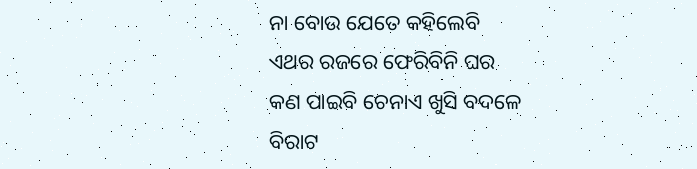ନା ବୋଉ ଯେତେ କହିଲେବି
ଏଥର ରଜରେ ଫେରିବିନି ଘର
କଣ ପାଇବି ଚେନାଏ ଖୁସି ବଦଳେ
ବିରାଟ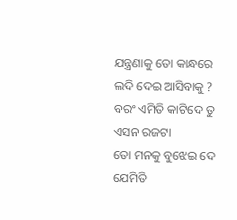ଯନ୍ତ୍ରଣାକୁ ତୋ କାନ୍ଧରେ
ଲଦି ଦେଇ ଆସିବାକୁ ?
ବରଂ ଏମିତି କାଟିଦେ ତୁ ଏସନ ରଜଟା
ତୋ ମନକୁ ବୁଝେଇ ଦେ
ଯେମିତି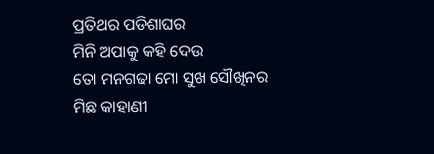ପ୍ରତିଥର ପଡିଶାଘର
ମିନି ଅପାକୁ କହି ଦେଉ
ତୋ ମନଗଢା ମୋ ସୁଖ ସୌଖିନର
ମିଛ କାହାଣୀ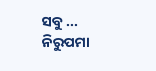ସବୁ ...
ନିରୁପମା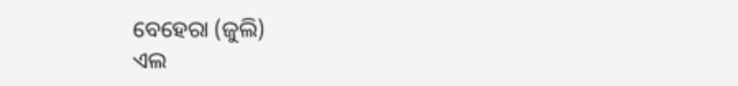ବେହେରା (ଜୁଲି)
ଏଲ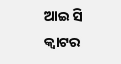ଆଇ ସି କ୍ଵାଟର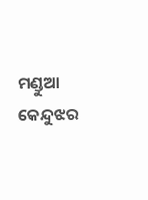ମଣ୍ଡୁଆ କେନ୍ଦୁଝର